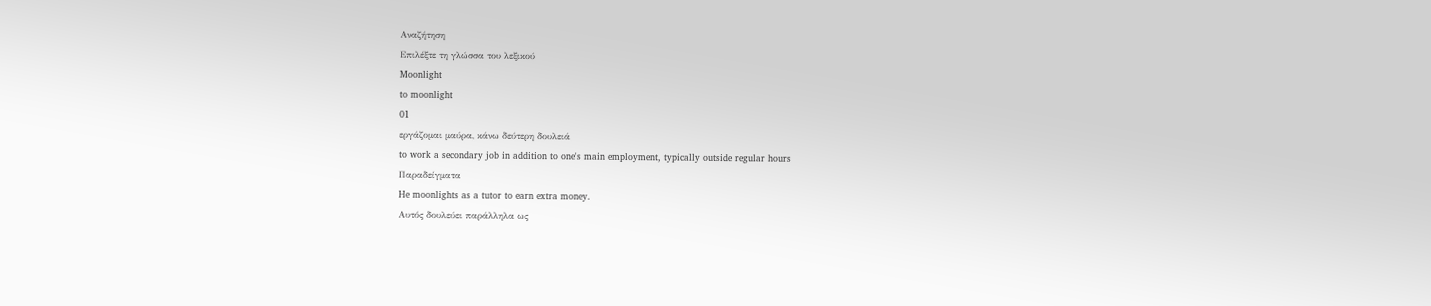Αναζήτηση
Επιλέξτε τη γλώσσα του λεξικού
Moonlight
to moonlight
01
εργάζομαι μαύρα, κάνω δεύτερη δουλειά
to work a secondary job in addition to one's main employment, typically outside regular hours
Παραδείγματα
He moonlights as a tutor to earn extra money.
Αυτός δουλεύει παράλληλα ως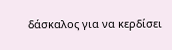δάσκαλος για να κερδίσει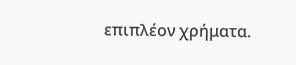επιπλέον χρήματα.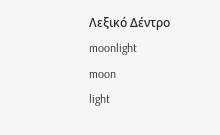Λεξικό Δέντρο
moonlight
moon
light